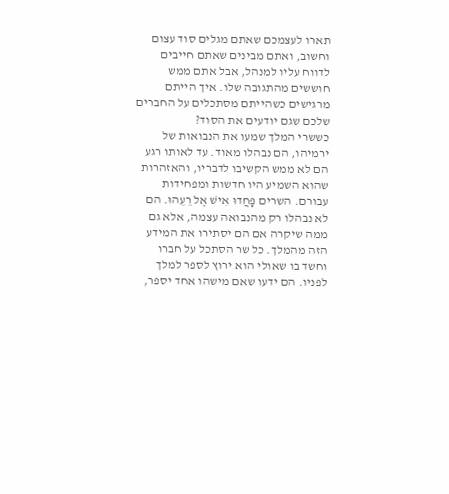תארו לעצמכם שאתם מגלים סוד עצום וחשוב, ואתם מבינים שאתם חייבים לדווח עליו למנהל, אבל אתם ממש חוששים מהתגובה שלו. איך הייתם מרגישים כשהייתם מסתכלים על החברים שלכם שגם יודעים את הסוד?
כששרי המלך שמעו את הנבואות של ירמיהו, הם נבהלו מאוד. עד לאותו רגע הם לא ממש הקשיבו לדבריו, והאזהרות שהוא השמיע היו חדשות ומפחידות עבורם. השרים פָּחֲדוּ אִישׁ אֶל רֵעֵהוּ. הם לא נבהלו רק מהנבואה עצמה, אלא גם ממה שיקרה אם הם יסתירו את המידע הזה מהמלך. כל שר הסתכל על חברו וחשד בו שאולי הוא ירוץ לספר למלך לפניו. הם ידעו שאם מישהו אחד יספר,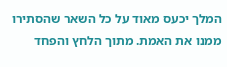המלך יכעס מאוד על כל השאר שהסתירו ממנו את האמת. מתוך הלחץ והפחד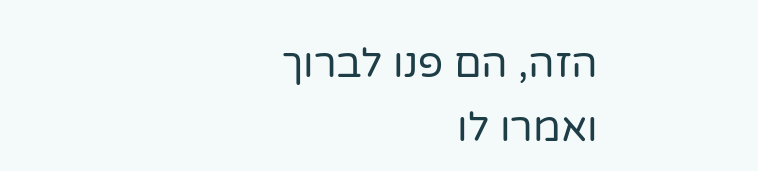הזה, הם פנו לברוך ואמרו לו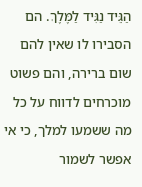הַגֵּיד נַגִּיד לַמֶּלֶךְ. הם הסבירו לו שאין להם שום ברירה, והם פשוט מוכרחים לדווח על כל מה ששמעו למלך, כי אי אפשר לשמור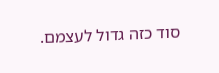סוד כזה גדול לעצמם.